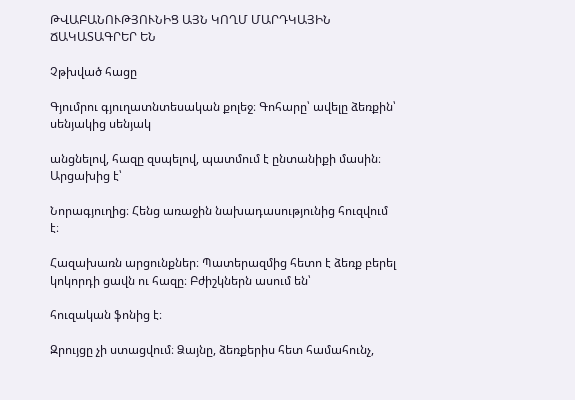ԹՎԱԲԱՆՈՒԹՅՈՒՆԻՑ ԱՅՆ ԿՈՂՄ ՄԱՐԴԿԱՅԻՆ ՃԱԿԱՏԱԳՐԵՐ ԵՆ

Չթխված հացը

Գյումրու գյուղատնտեսական քոլեջ։ Գոհարը՝ ավելը ձեռքին՝ սենյակից սենյակ

անցնելով, հազը զսպելով, պատմում է ընտանիքի մասին։ Արցախից է՝

Նորագյուղից։ Հենց առաջին նախադասությունից հուզվում է։

Հազախառն արցունքներ։ Պատերազմից հետո է ձեռք բերել կոկորդի ցավն ու հազը։ Բժիշկներն ասում են՝

հուզական ֆոնից է։

Զրույցը չի ստացվում։ Ձայնը, ձեռքերիս հետ համահունչ,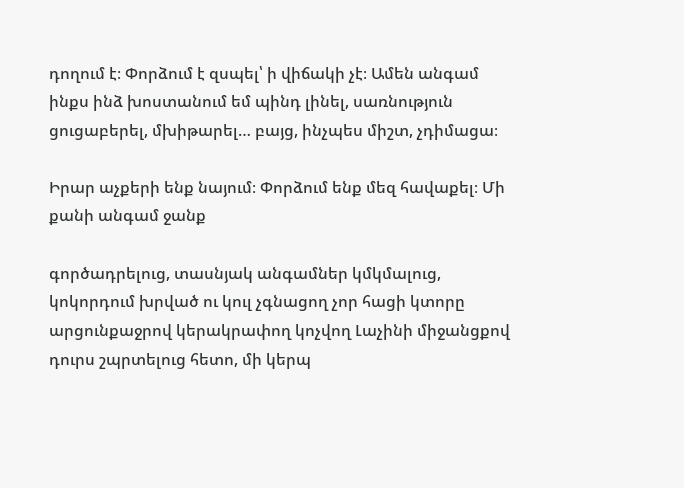դողում է։ Փորձում է զսպել՝ ի վիճակի չէ։ Ամեն անգամ ինքս ինձ խոստանում եմ պինդ լինել, սառնություն ցուցաբերել, մխիթարել… բայց, ինչպես միշտ, չդիմացա։

Իրար աչքերի ենք նայում։ Փորձում ենք մեզ հավաքել։ Մի քանի անգամ ջանք

գործադրելուց, տասնյակ անգամներ կմկմալուց, կոկորդում խրված ու կուլ չգնացող չոր հացի կտորը արցունքաջրով կերակրափող կոչվող Լաչինի միջանցքով դուրս շպրտելուց հետո, մի կերպ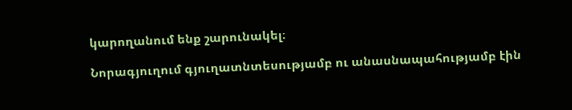կարողանում ենք շարունակել։

Նորագյուղում գյուղատնտեսությամբ ու անասնապահությամբ էին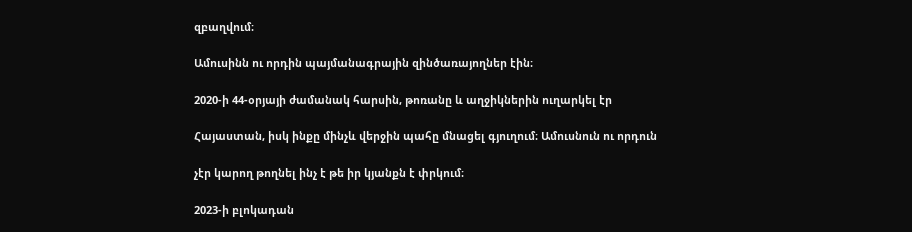զբաղվում։

Ամուսինն ու որդին պայմանագրային զինծառայողներ էին։

2020-ի 44-օրյայի ժամանակ հարսին, թոռանը և աղջիկներին ուղարկել էր

Հայաստան, իսկ ինքը մինչև վերջին պահը մնացել գյուղում։ Ամուսնուն ու որդուն

չէր կարող թողնել ինչ է թե իր կյանքն է փրկում։

2023-ի բլոկադան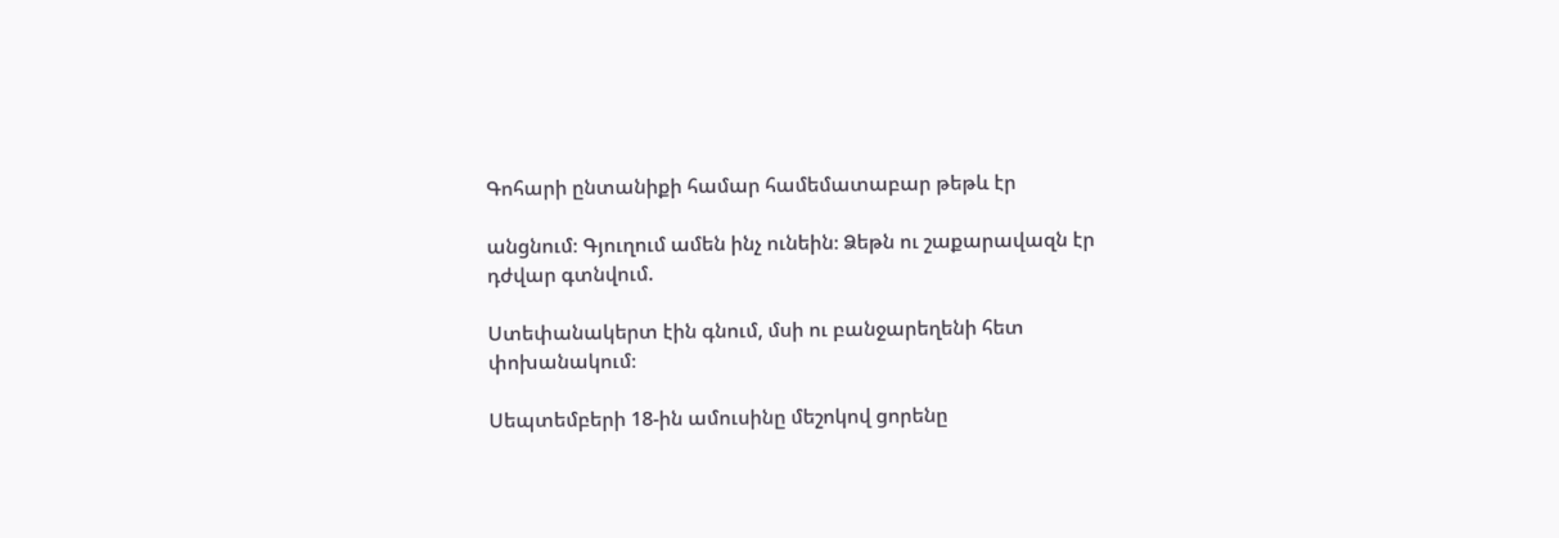Գոհարի ընտանիքի համար համեմատաբար թեթև էր

անցնում։ Գյուղում ամեն ինչ ունեին։ Ձեթն ու շաքարավազն էր դժվար գտնվում.

Ստեփանակերտ էին գնում, մսի ու բանջարեղենի հետ փոխանակում։

Սեպտեմբերի 18-ին ամուսինը մեշոկով ցորենը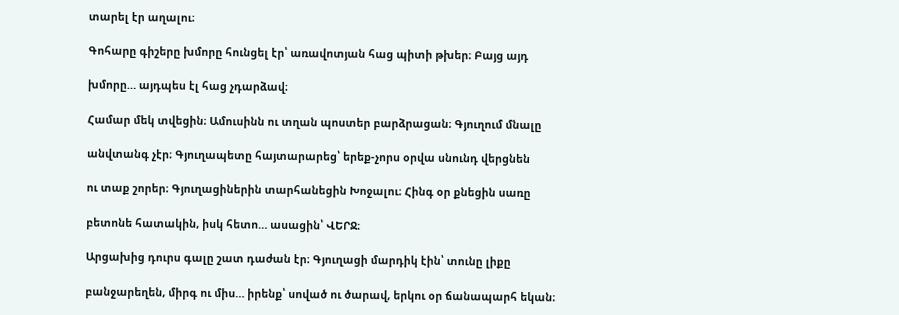տարել էր աղալու։

Գոհարը գիշերը խմորը հունցել էր՝ առավոտյան հաց պիտի թխեր։ Բայց այդ

խմորը… այդպես էլ հաց չդարձավ։

Համար մեկ տվեցին։ Ամուսինն ու տղան պոստեր բարձրացան։ Գյուղում մնալը

անվտանգ չէր։ Գյուղապետը հայտարարեց՝ երեք-չորս օրվա սնունդ վերցնեն

ու տաք շորեր։ Գյուղացիներին տարհանեցին Խոջալու։ Հինգ օր քնեցին սառը

բետոնե հատակին, իսկ հետո… ասացին՝ ՎԵՐՋ։

Արցախից դուրս գալը շատ դաժան էր։ Գյուղացի մարդիկ էին՝ տունը լիքը

բանջարեղեն, միրգ ու միս… իրենք՝ սոված ու ծարավ, երկու օր ճանապարհ եկան։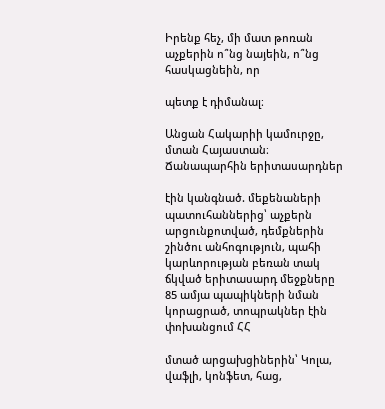Իրենք հեչ, մի մատ թոռան աչքերին ո՞նց նայեին, ո՞նց հասկացնեին, որ

պետք է դիմանալ։

Անցան Հակարիի կամուրջը, մտան Հայաստան։ Ճանապարհին երիտասարդներ

էին կանգնած. մեքենաների պատուհաններից՝ աչքերն արցունքոտված, դեմքներին շինծու անհոգություն, պահի կարևորության բեռան տակ ճկված երիտասարդ մեջքները 85 ամյա պապիկների նման կորացրած, տոպրակներ էին փոխանցում ՀՀ

մտած արցախցիներին՝ Կոլա, վաֆլի, կոնֆետ, հաց,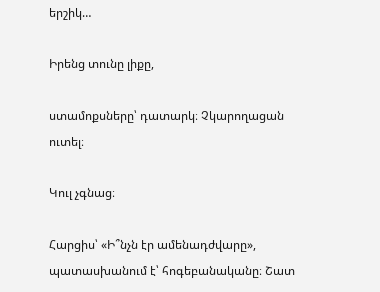երշիկ…

Իրենց տունը լիքը,

ստամոքսները՝ դատարկ։ Չկարողացան ուտել։

Կուլ չգնաց։

Հարցիս՝ «Ի՞նչն էր ամենադժվարը», պատասխանում է՝ հոգեբանականը։ Շատ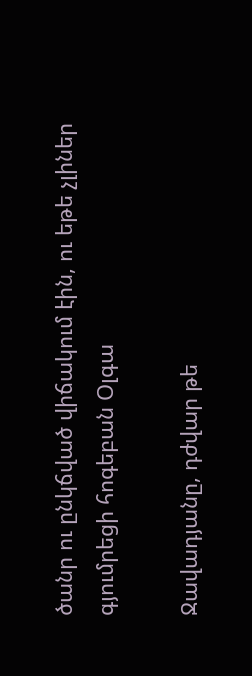ծանր ու ընկճված վիճակում էին, ու եթե չլիներ գյումրեցի հոգեբան Օլգա

Ջավադյանը, դժվար թե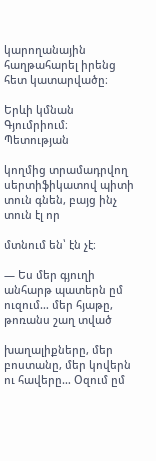կարողանային հաղթահարել իրենց հետ կատարվածը։

Երևի կմնան Գյումրիում։ Պետության

կողմից տրամադրվող սերտիֆիկատով պիտի տուն գնեն, բայց ինչ տուն էլ որ

մտնում են՝ էն չէ։

— Ես մեր գյուղի անհարթ պատերն ըմ ուզում… մեր հյաթը, թոռանս շաղ տված

խաղալիքները, մեր բոստանը, մեր կովերն ու հավերը… Օզում ըմ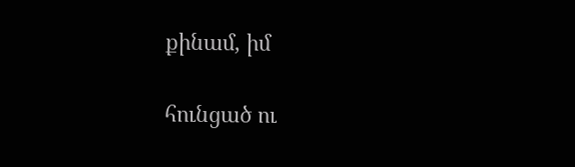քինամ, իմ

հունցած ու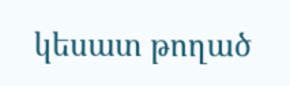կեսատ թողած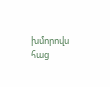խմորովս հաց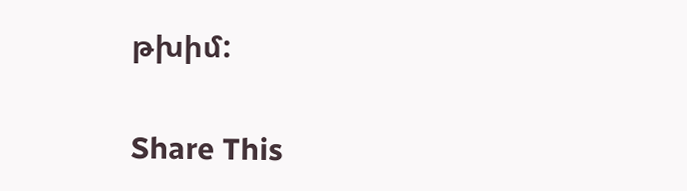թխիմ:

Share This